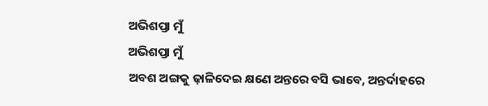ଅଭିଶପ୍ତା ମୁଁ
ଅଭିଶପ୍ତା ମୁଁ
ଅବଶ ଅଙ୍ଗକୁ ଢ଼ାଳିଦେଇ କ୍ଷଣେ ଅନ୍ତରେ ବସି ଭାବେ, ଅନ୍ତର୍ଦାହରେ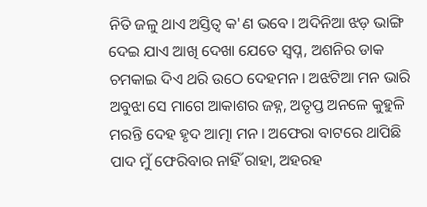ନିତି ଜଳୁ ଥାଏ ଅସ୍ତିତ୍ବ କ'ଣ ଭବେ। ଅଦିନିଆ ଝଡ଼ ଭାଙ୍ଗି ଦେଇ ଯାଏ ଆଖି ଦେଖା ଯେତେ ସ୍ବପ୍ନ, ଅଶନିର ଡାକ ଚମକାଇ ଦିଏ ଥରି ଉଠେ ଦେହମନ। ଅଝଟିଆ ମନ ଭାରି ଅବୁଝା ସେ ମାଗେ ଆକାଶର ଜହ୍ନ, ଅତୃପ୍ତ ଅନଳେ କୁହୁଳି ମରନ୍ତି ଦେହ ହୃଦ ଆତ୍ମା ମନ। ଅଫେରା ବାଟରେ ଥାପିଛି ପାଦ ମୁଁ ଫେରିବାର ନାହିଁ ରାହା, ଅହରହ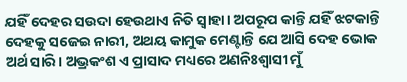ଯହିଁ ଦେହର ସଉଦା ହେଉଥାଏ ନିତି ସ୍ବାହା। ଅପରୂପ କାନ୍ତି ଯହିଁ ଝଟକାନ୍ତି ଦେହକୁ ସଜେଇ ନାରୀ, ଅଥୟ କାମୁକ ମେଣ୍ଟାନ୍ତି ଯେ ଆସି ଦେହ ଭୋକ ଅର୍ଥ ସାରି। ଅଭ୍ରକଂଶ ଏ ପ୍ରାସାଦ ମଧ୍ୟରେ ଅଣନିଃଶ୍ବାସୀ ମୁଁ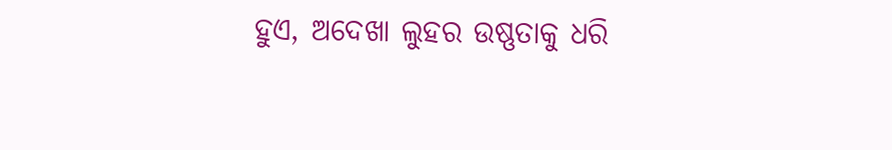ହୁଏ, ଅଦେଖା ଲୁହର ଉଷ୍ଣତାକୁ ଧରି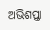ଅଭିଶପ୍ତା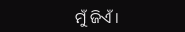ମୁଁ ଜିଏଁ।